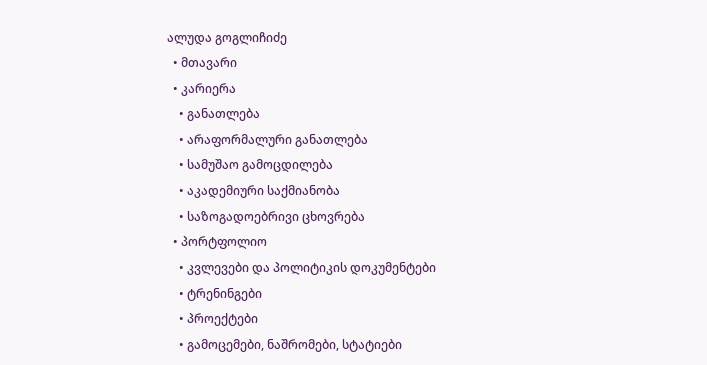ალუდა გოგლიჩიძე
  • მთავარი
  • კარიერა
    • განათლება
    • არაფორმალური განათლება
    • სამუშაო გამოცდილება
    • აკადემიური საქმიანობა
    • საზოგადოებრივი ცხოვრება
  • პორტფოლიო
    • კვლევები და პოლიტიკის დოკუმენტები
    • ტრენინგები
    • პროექტები
    • გამოცემები, ნაშრომები, სტატიები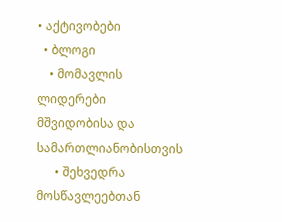• აქტივობები
  • ბლოგი
    • მომავლის ლიდერები მშვიდობისა და სამართლიანობისთვის
      • შეხვედრა მოსწავლეებთან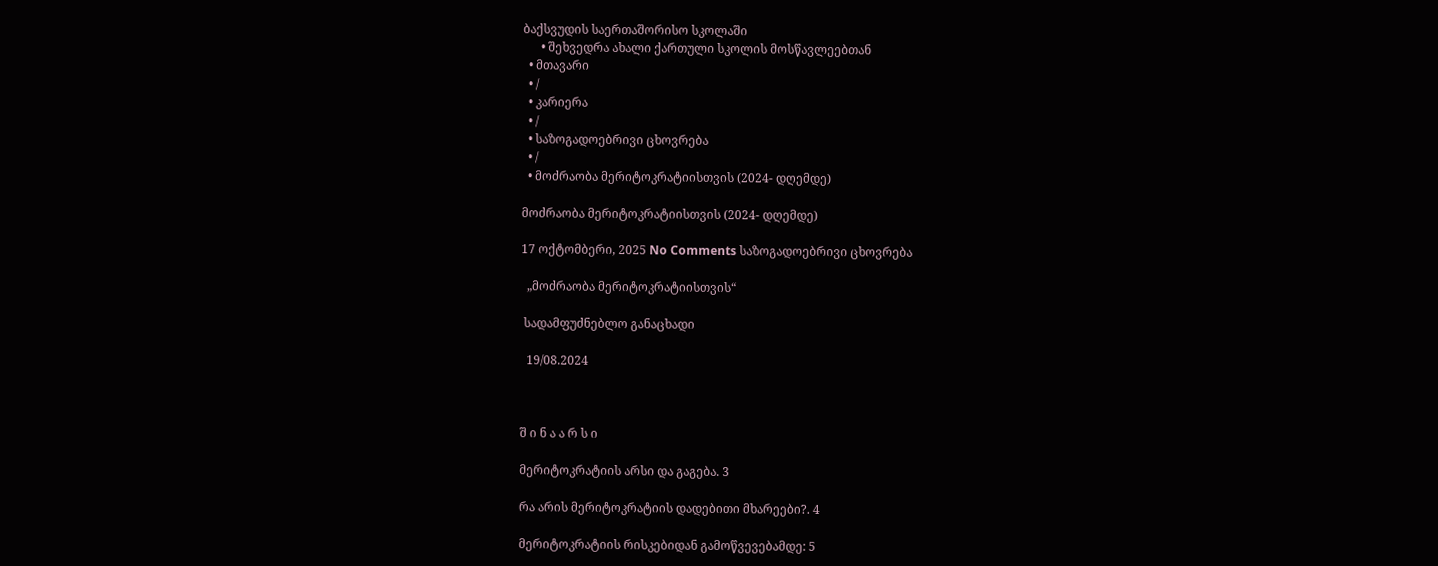ბაქსვუდის საერთაშორისო სკოლაში
      • შეხვედრა ახალი ქართული სკოლის მოსწავლეებთან
  • მთავარი
  • /
  • კარიერა
  • /
  • საზოგადოებრივი ცხოვრება
  • /
  • მოძრაობა მერიტოკრატიისთვის (2024- დღემდე)

მოძრაობა მერიტოკრატიისთვის (2024- დღემდე)

17 ოქტომბერი, 2025 No Comments საზოგადოებრივი ცხოვრება

  „მოძრაობა მერიტოკრატიისთვის“

 სადამფუძნებლო განაცხადი

  19/08.2024



შ ი ნ ა ა რ ს ი

მერიტოკრატიის არსი და გაგება. 3

რა არის მერიტოკრატიის დადებითი მხარეები?. 4

მერიტოკრატიის რისკებიდან გამოწვევებამდე: 5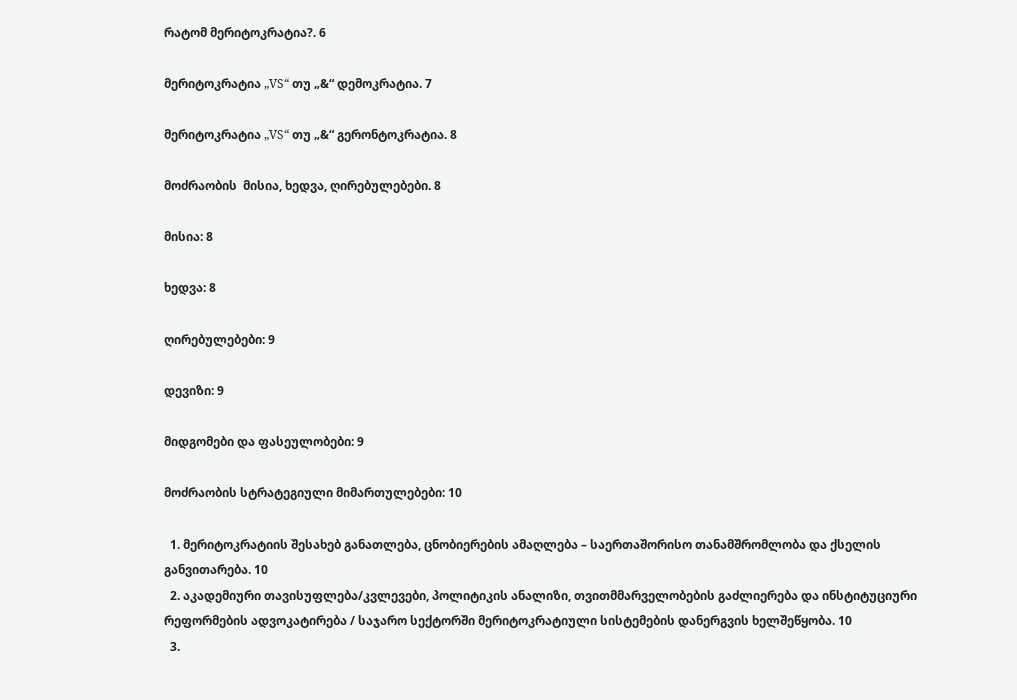რატომ მერიტოკრატია?. 6

მერიტოკრატია „VS“ თუ „&“ დემოკრატია. 7

მერიტოკრატია „VS“ თუ „&“ გერონტოკრატია. 8

მოძრაობის  მისია, ხედვა, ღირებულებები. 8

მისია: 8

ხედვა: 8

ღირებულებები: 9

დევიზი: 9

მიდგომები და ფასეულობები: 9

მოძრაობის სტრატეგიული მიმართულებები: 10

  1. მერიტოკრატიის შესახებ განათლება, ცნობიერების ამაღლება – საერთაშორისო თანამშრომლობა და ქსელის განვითარება. 10
  2. აკადემიური თავისუფლება/კვლევები, პოლიტიკის ანალიზი, თვითმმარველობების გაძლიერება და ინსტიტუციური რეფორმების ადვოკატირება / საჯარო სექტორში მერიტოკრატიული სისტემების დანერგვის ხელშეწყობა. 10
  3.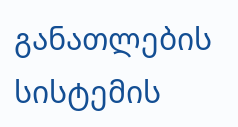განათლების სისტემის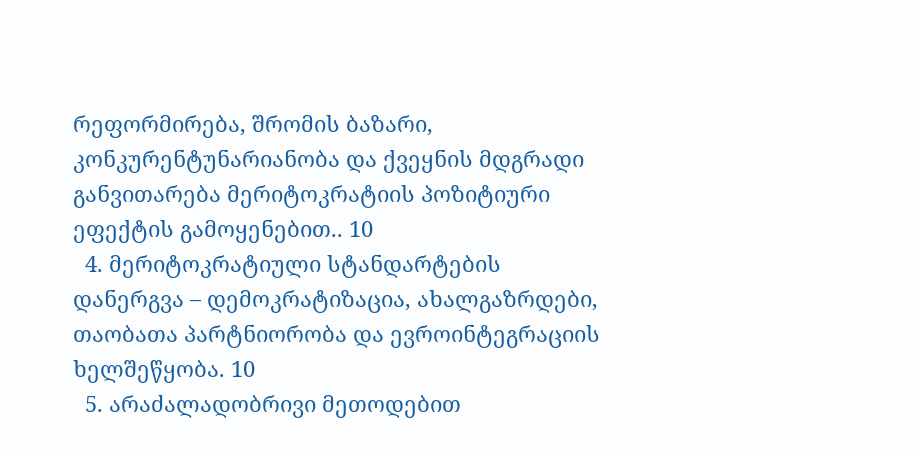რეფორმირება, შრომის ბაზარი, კონკურენტუნარიანობა და ქვეყნის მდგრადი განვითარება მერიტოკრატიის პოზიტიური ეფექტის გამოყენებით.. 10
  4. მერიტოკრატიული სტანდარტების დანერგვა – დემოკრატიზაცია, ახალგაზრდები, თაობათა პარტნიორობა და ევროინტეგრაციის ხელშეწყობა. 10
  5. არაძალადობრივი მეთოდებით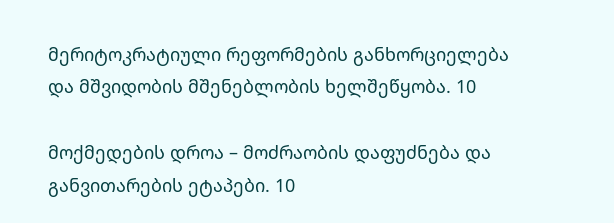მერიტოკრატიული რეფორმების განხორციელება და მშვიდობის მშენებლობის ხელშეწყობა. 10

მოქმედების დროა – მოძრაობის დაფუძნება და განვითარების ეტაპები. 10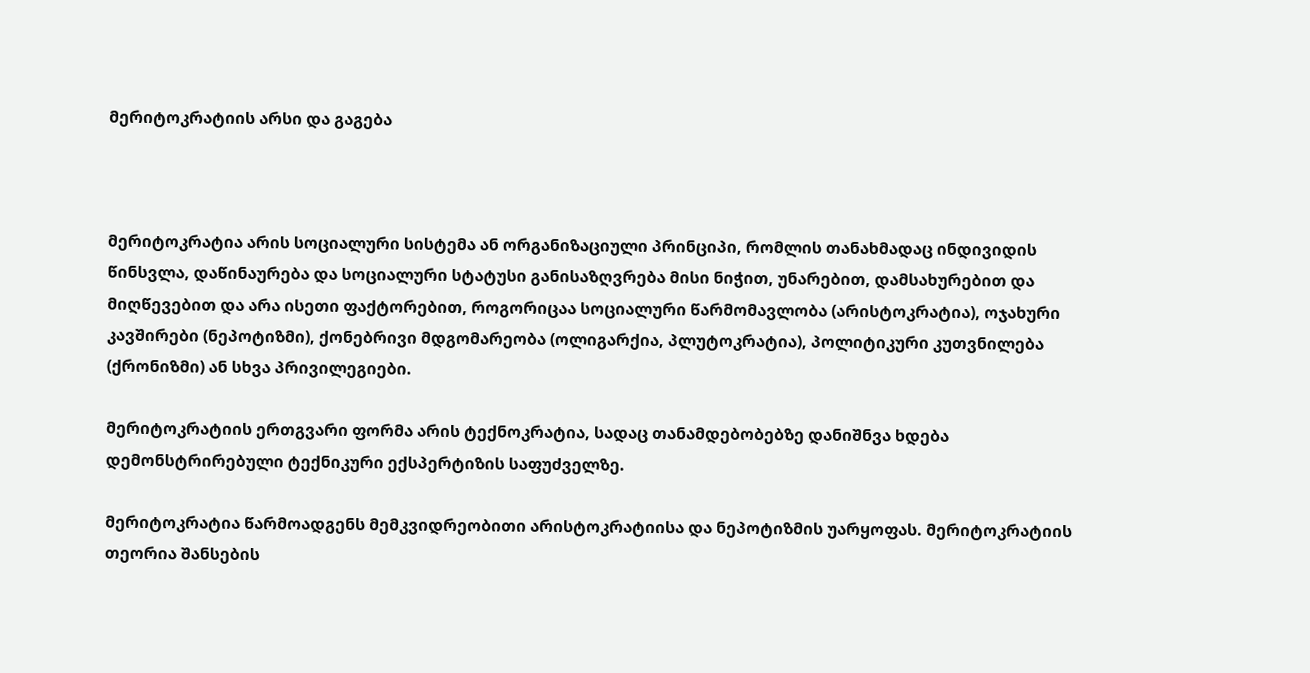მერიტოკრატიის არსი და გაგება



მერიტოკრატია არის სოციალური სისტემა ან ორგანიზაციული პრინციპი, რომლის თანახმადაც ინდივიდის წინსვლა, დაწინაურება და სოციალური სტატუსი განისაზღვრება მისი ნიჭით, უნარებით, დამსახურებით და მიღწევებით და არა ისეთი ფაქტორებით, როგორიცაა სოციალური წარმომავლობა (არისტოკრატია), ოჯახური კავშირები (ნეპოტიზმი), ქონებრივი მდგომარეობა (ოლიგარქია, პლუტოკრატია), პოლიტიკური კუთვნილება (ქრონიზმი) ან სხვა პრივილეგიები.

მერიტოკრატიის ერთგვარი ფორმა არის ტექნოკრატია, სადაც თანამდებობებზე დანიშნვა ხდება დემონსტრირებული ტექნიკური ექსპერტიზის საფუძველზე.

მერიტოკრატია წარმოადგენს მემკვიდრეობითი არისტოკრატიისა და ნეპოტიზმის უარყოფას. მერიტოკრატიის თეორია შანსების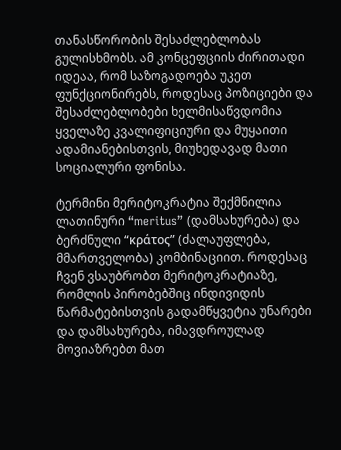თანასწორობის შესაძლებლობას გულისხმობს. ამ კონცეფციის ძირითადი იდეაა, რომ საზოგადოება უკეთ ფუნქციონირებს, როდესაც პოზიციები და შესაძლებლობები ხელმისაწვდომია ყველაზე კვალიფიციური და მუყაითი ადამიანებისთვის, მიუხედავად მათი სოციალური ფონისა.

ტერმინი მერიტოკრატია შექმნილია ლათინური “meritus” (დამსახურება) და ბერძნული “κράτος” (ძალაუფლება, მმართველობა) კომბინაციით. როდესაც ჩვენ ვსაუბრობთ მერიტოკრატიაზე, რომლის პირობებშიც ინდივიდის წარმატებისთვის გადამწყვეტია უნარები და დამსახურება, იმავდროულად მოვიაზრებთ მათ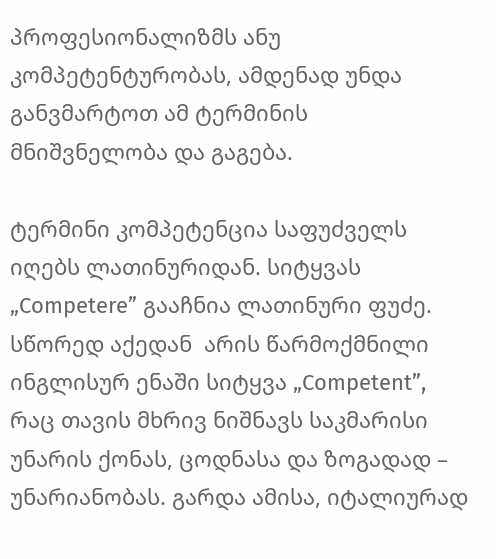პროფესიონალიზმს ანუ კომპეტენტურობას, ამდენად უნდა განვმარტოთ ამ ტერმინის მნიშვნელობა და გაგება.

ტერმინი კომპეტენცია საფუძველს იღებს ლათინურიდან. სიტყვას „Competere” გააჩნია ლათინური ფუძე. სწორედ აქედან  არის წარმოქმნილი ინგლისურ ენაში სიტყვა „Competent”, რაც თავის მხრივ ნიშნავს საკმარისი უნარის ქონას, ცოდნასა და ზოგადად – უნარიანობას. გარდა ამისა, იტალიურად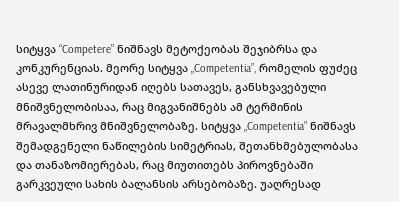სიტყვა “Competere” ნიშნავს მეტოქეობას შეჯიბრსა და კონკურენციას. მეორე სიტყვა „Competentia”, რომელის ფუძეც ასევე ლათინურიდან იღებს სათავეს, განსხვავებული მნიშვნელობისაა, რაც მიგვანიშნებს ამ ტერმინის მრავალმხრივ მნიშვნელობაზე. სიტყვა „Competentia” ნიშნავს შემადგენელი ნაწილების სიმეტრიას, შეთანხმებულობასა და თანაზომიერებას, რაც მიუთითებს პიროვნებაში გარკვეული სახის ბალანსის არსებობაზე. უაღრესად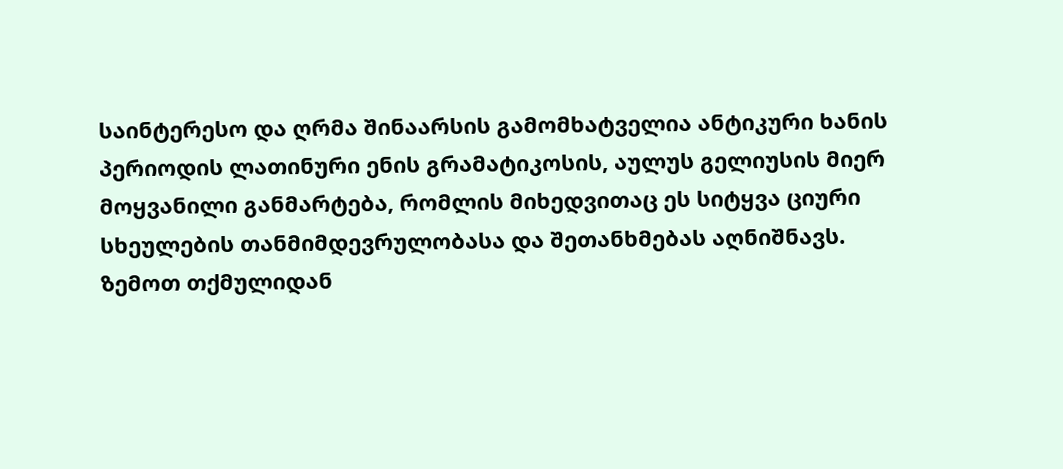საინტერესო და ღრმა შინაარსის გამომხატველია ანტიკური ხანის პერიოდის ლათინური ენის გრამატიკოსის, აულუს გელიუსის მიერ მოყვანილი განმარტება, რომლის მიხედვითაც ეს სიტყვა ციური სხეულების თანმიმდევრულობასა და შეთანხმებას აღნიშნავს. ზემოთ თქმულიდან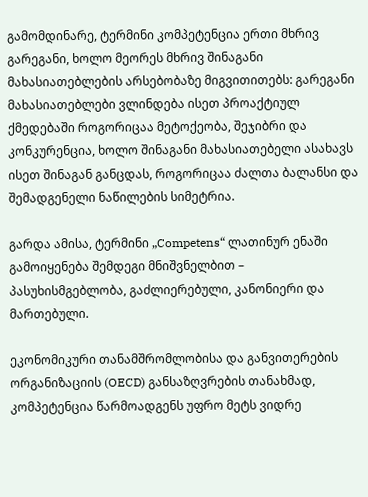გამომდინარე, ტერმინი კომპეტენცია ერთი მხრივ გარეგანი, ხოლო მეორეს მხრივ შინაგანი მახასიათებლების არსებობაზე მიგვითითებს: გარეგანი მახასიათებლები ვლინდება ისეთ პროაქტიულ ქმედებაში როგორიცაა მეტოქეობა, შეჯიბრი და კონკურენცია, ხოლო შინაგანი მახასიათებელი ასახავს ისეთ შინაგან განცდას, როგორიცაა ძალთა ბალანსი და შემადგენელი ნაწილების სიმეტრია.

გარდა ამისა, ტერმინი „Competens“ ლათინურ ენაში გამოიყენება შემდეგი მნიშვნელბით – პასუხისმგებლობა, გაძლიერებული, კანონიერი და მართებული.

ეკონომიკური თანამშრომლობისა და განვითერების ორგანიზაციის (OECD) განსაზღვრების თანახმად, კომპეტენცია წარმოადგენს უფრო მეტს ვიდრე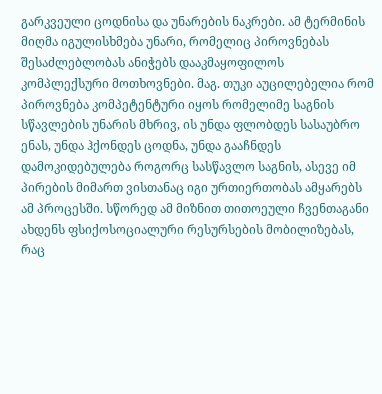გარკვეული ცოდნისა და უნარების ნაკრები. ამ ტერმინის მიღმა იგულისხმება უნარი, რომელიც პიროვნებას შესაძლებლობას ანიჭებს დააკმაყოფილოს კომპლექსური მოთხოვნები. მაგ. თუკი აუცილებელია რომ პიროვნება კომპეტენტური იყოს რომელიმე საგნის სწავლების უნარის მხრივ, ის უნდა ფლობდეს სასაუბრო ენას, უნდა ჰქონდეს ცოდნა, უნდა გააჩნდეს დამოკიდებულება როგორც სასწავლო საგნის, ასევე იმ პირების მიმართ ვისთანაც იგი ურთიერთობას ამყარებს ამ პროცესში. სწორედ ამ მიზნით თითოეული ჩვენთაგანი ახდენს ფსიქოსოციალური რესურსების მობილიზებას, რაც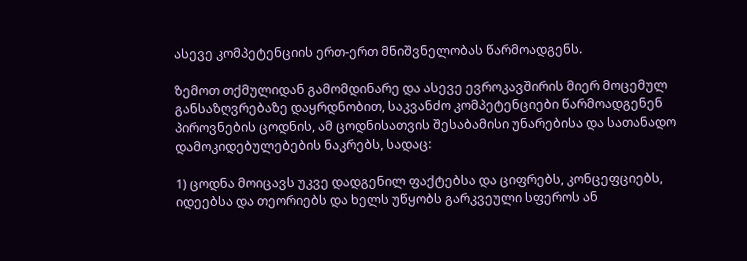ასევე კომპეტენციის ერთ-ერთ მნიშვნელობას წარმოადგენს.

ზემოთ თქმულიდან გამომდინარე და ასევე ევროკავშირის მიერ მოცემულ განსაზღვრებაზე დაყრდნობით, საკვანძო კომპეტენციები წარმოადგენენ პიროვნების ცოდნის, ამ ცოდნისათვის შესაბამისი უნარებისა და სათანადო დამოკიდებულებების ნაკრებს, სადაც:

1) ცოდნა მოიცავს უკვე დადგენილ ფაქტებსა და ციფრებს, კონცეფციებს, იდეებსა და თეორიებს და ხელს უწყობს გარკვეული სფეროს ან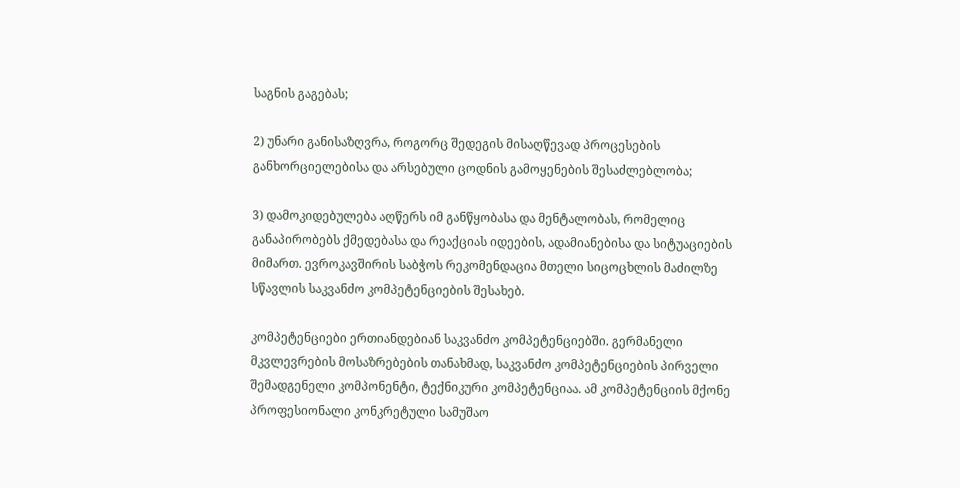საგნის გაგებას;

2) უნარი განისაზღვრა, როგორც შედეგის მისაღწევად პროცესების განხორციელებისა და არსებული ცოდნის გამოყენების შესაძლებლობა;

3) დამოკიდებულება აღწერს იმ განწყობასა და მენტალობას, რომელიც განაპირობებს ქმედებასა და რეაქციას იდეების, ადამიანებისა და სიტუაციების მიმართ. ევროკავშირის საბჭოს რეკომენდაცია მთელი სიცოცხლის მაძილზე სწავლის საკვანძო კომპეტენციების შესახებ.

კომპეტენციები ერთიანდებიან საკვანძო კომპეტენციებში. გერმანელი მკვლევრების მოსაზრებების თანახმად, საკვანძო კომპეტენციების პირველი შემადგენელი კომპონენტი, ტექნიკური კომპეტენციაა. ამ კომპეტენციის მქონე პროფესიონალი კონკრეტული სამუშაო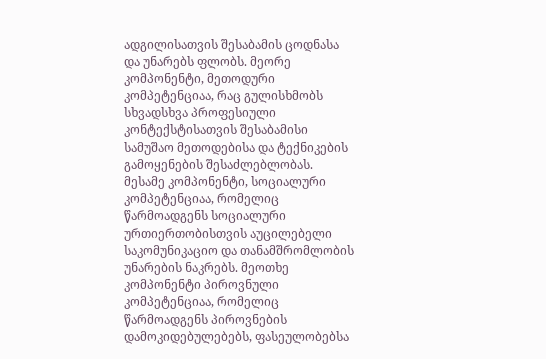ადგილისათვის შესაბამის ცოდნასა და უნარებს ფლობს. მეორე კომპონენტი, მეთოდური კომპეტენციაა, რაც გულისხმობს სხვადსხვა პროფესიული კონტექსტისათვის შესაბამისი სამუშაო მეთოდებისა და ტექნიკების გამოყენების შესაძლებლობას. მესამე კომპონენტი, სოციალური კომპეტენციაა, რომელიც წარმოადგენს სოციალური ურთიერთობისთვის აუცილებელი საკომუნიკაციო და თანამშრომლობის უნარების ნაკრებს. მეოთხე კომპონენტი პიროვნული კომპეტენციაა, რომელიც წარმოადგენს პიროვნების დამოკიდებულებებს, ფასეულობებსა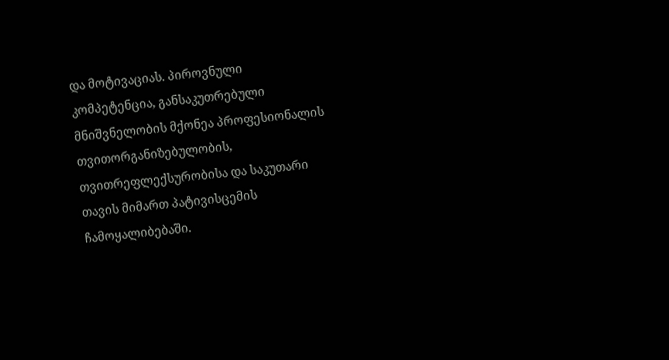და მოტივაციას. პიროვნული კომპეტენცია, განსაკუთრებული მნიშვნელობის მქონეა პროფესიონალის თვითორგანიზებულობის, თვითრეფლექსურობისა და საკუთარი თავის მიმართ პატივისცემის ჩამოყალიბებაში.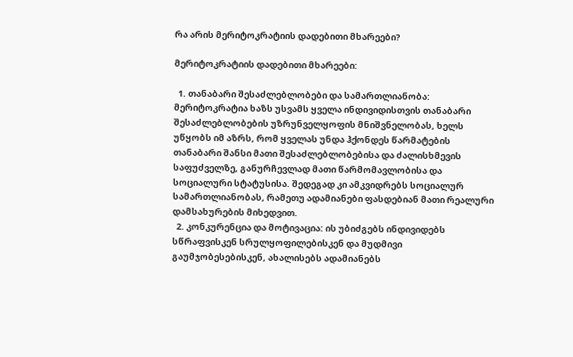რა არის მერიტოკრატიის დადებითი მხარეები?

მერიტოკრატიის დადებითი მხარეები:

  1. თანაბარი შესაძლებლობები და სამართლიანობა: მერიტოკრატია ხაზს უსვამს ყველა ინდივიდისთვის თანაბარი შესაძლებლობების უზრუნველყოფის მნიშვნელობას, ხელს უწყობს იმ აზრს, რომ ყველას უნდა ჰქონდეს წარმატების თანაბარი შანსი მათი შესაძლებლობებისა და ძალისხმევის საფუძველზე, განურჩევლად მათი წარმომავლობისა და სოციალური სტატუსისა. შედეგად კი ამკვიდრებს სოციალურ სამართლიანობას, რამეთუ ადამიანები ფასდებიან მათი რეალური დამსახურების მიხედვით.
  2. კონკურენცია და მოტივაცია: ის უბიძგებს ინდივიდებს სწრაფვისკენ სრულყოფილებისკენ და მუდმივი გაუმჯობესებისკენ, ახალისებს ადამიანებს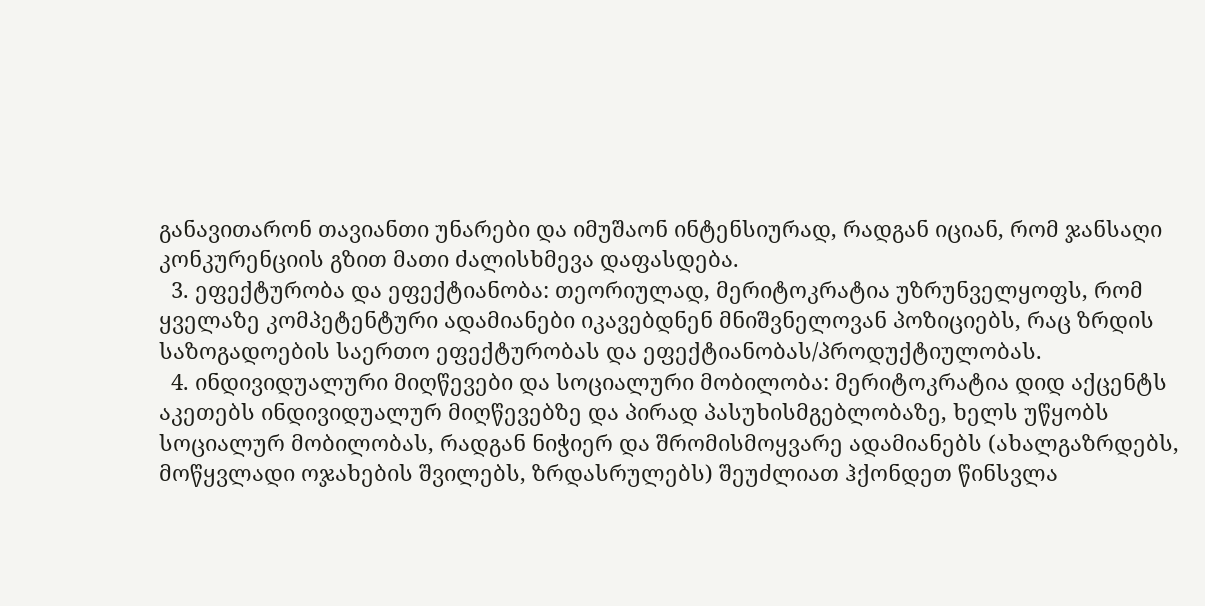განავითარონ თავიანთი უნარები და იმუშაონ ინტენსიურად, რადგან იციან, რომ ჯანსაღი კონკურენციის გზით მათი ძალისხმევა დაფასდება.
  3. ეფექტურობა და ეფექტიანობა: თეორიულად, მერიტოკრატია უზრუნველყოფს, რომ ყველაზე კომპეტენტური ადამიანები იკავებდნენ მნიშვნელოვან პოზიციებს, რაც ზრდის საზოგადოების საერთო ეფექტურობას და ეფექტიანობას/პროდუქტიულობას.
  4. ინდივიდუალური მიღწევები და სოციალური მობილობა: მერიტოკრატია დიდ აქცენტს აკეთებს ინდივიდუალურ მიღწევებზე და პირად პასუხისმგებლობაზე, ხელს უწყობს სოციალურ მობილობას, რადგან ნიჭიერ და შრომისმოყვარე ადამიანებს (ახალგაზრდებს, მოწყვლადი ოჯახების შვილებს, ზრდასრულებს) შეუძლიათ ჰქონდეთ წინსვლა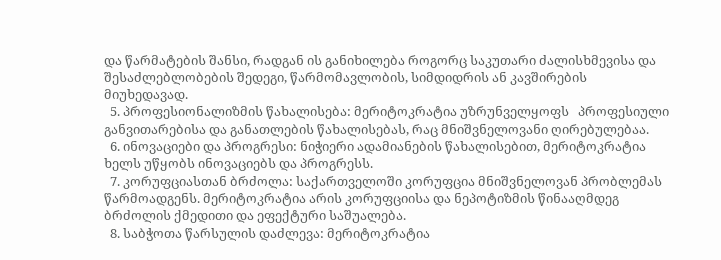და წარმატების შანსი, რადგან ის განიხილება როგორც საკუთარი ძალისხმევისა და შესაძლებლობების შედეგი, წარმომავლობის, სიმდიდრის ან კავშირების მიუხედავად.
  5. პროფესიონალიზმის წახალისება: მერიტოკრატია უზრუნველყოფს   პროფესიული განვითარებისა და განათლების წახალისებას, რაც მნიშვნელოვანი ღირებულებაა.
  6. ინოვაციები და პროგრესი: ნიჭიერი ადამიანების წახალისებით, მერიტოკრატია ხელს უწყობს ინოვაციებს და პროგრესს.
  7. კორუფციასთან ბრძოლა: საქართველოში კორუფცია მნიშვნელოვან პრობლემას წარმოადგენს. მერიტოკრატია არის კორუფციისა და ნეპოტიზმის წინააღმდეგ ბრძოლის ქმედითი და ეფექტური საშუალება.
  8. საბჭოთა წარსულის დაძლევა: მერიტოკრატია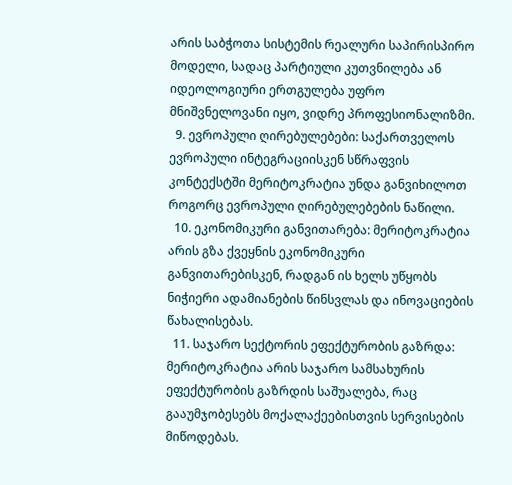არის საბჭოთა სისტემის რეალური საპირისპირო მოდელი, სადაც პარტიული კუთვნილება ან იდეოლოგიური ერთგულება უფრო მნიშვნელოვანი იყო, ვიდრე პროფესიონალიზმი.
  9. ევროპული ღირებულებები: საქართველოს ევროპული ინტეგრაციისკენ სწრაფვის კონტექსტში მერიტოკრატია უნდა განვიხილოთ როგორც ევროპული ღირებულებების ნაწილი.
  10. ეკონომიკური განვითარება: მერიტოკრატია არის გზა ქვეყნის ეკონომიკური განვითარებისკენ, რადგან ის ხელს უწყობს ნიჭიერი ადამიანების წინსვლას და ინოვაციების წახალისებას.
  11. საჯარო სექტორის ეფექტურობის გაზრდა: მერიტოკრატია არის საჯარო სამსახურის ეფექტურობის გაზრდის საშუალება, რაც გააუმჯობესებს მოქალაქეებისთვის სერვისების მიწოდებას.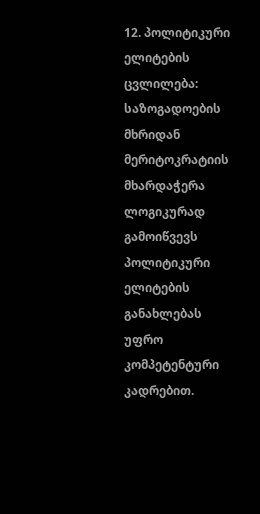12. პოლიტიკური ელიტების ცვლილება: საზოგადოების მხრიდან მერიტოკრატიის მხარდაჭერა ლოგიკურად გამოიწვევს პოლიტიკური ელიტების განახლებას უფრო კომპეტენტური კადრებით.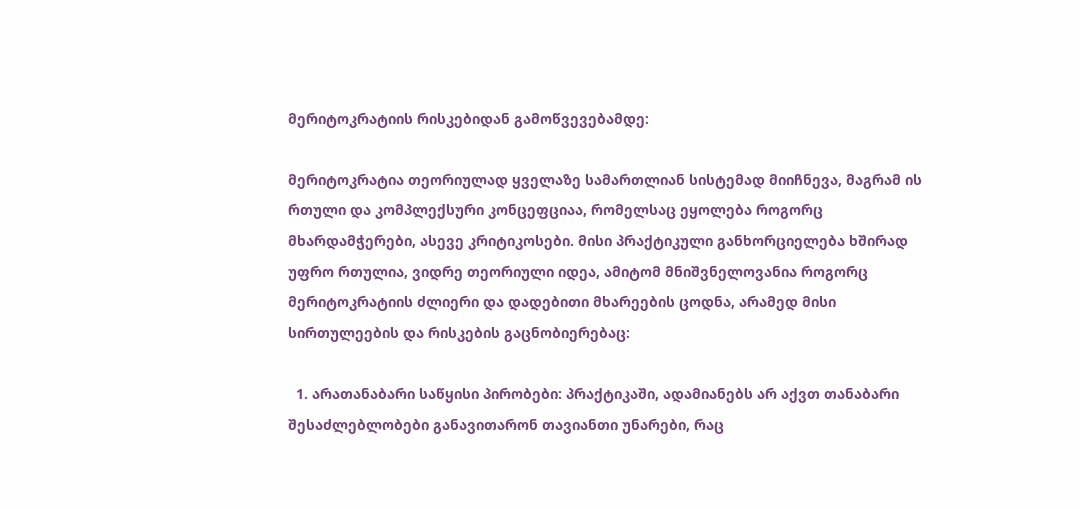მერიტოკრატიის რისკებიდან გამოწვევებამდე:

მერიტოკრატია თეორიულად ყველაზე სამართლიან სისტემად მიიჩნევა, მაგრამ ის რთული და კომპლექსური კონცეფციაა, რომელსაც ეყოლება როგორც მხარდამჭერები, ასევე კრიტიკოსები. მისი პრაქტიკული განხორციელება ხშირად უფრო რთულია, ვიდრე თეორიული იდეა, ამიტომ მნიშვნელოვანია როგორც მერიტოკრატიის ძლიერი და დადებითი მხარეების ცოდნა, არამედ მისი სირთულეების და რისკების გაცნობიერებაც:

  1. არათანაბარი საწყისი პირობები: პრაქტიკაში, ადამიანებს არ აქვთ თანაბარი შესაძლებლობები განავითარონ თავიანთი უნარები, რაც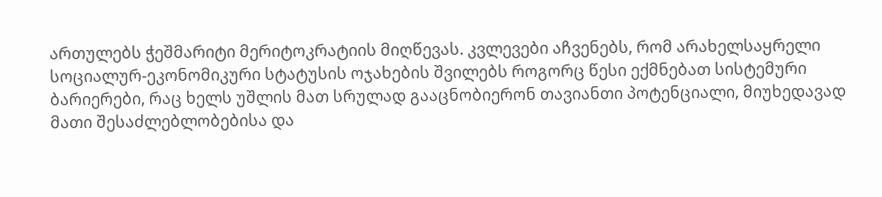ართულებს ჭეშმარიტი მერიტოკრატიის მიღწევას. კვლევები აჩვენებს, რომ არახელსაყრელი სოციალურ-ეკონომიკური სტატუსის ოჯახების შვილებს როგორც წესი ექმნებათ სისტემური ბარიერები, რაც ხელს უშლის მათ სრულად გააცნობიერონ თავიანთი პოტენციალი, მიუხედავად მათი შესაძლებლობებისა და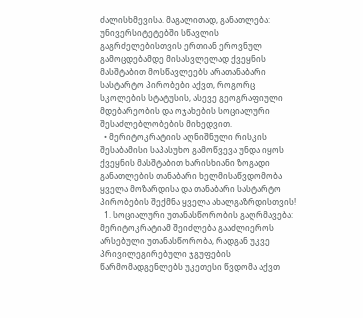ძალისხმევისა. მაგალითად, განათლება: უნივერსიტეტებში სწავლის გაგრძელებისთვის ერთიან ეროვნულ გამოცდებამდე მისასვლელად ქვეყნის მასშტაბით მოსწავლეებს არათანაბარი სასტარტო პირობები აქვთ, როგორც სკოლების სტატუსის, ასევე გეოგრაფიული მდებარეობის და ოჯახების სოციალური შესაძლებლობების მიხედვით.
  • მერიტოკრატიის აღნიშნული რისკის შესაბამისი საპასუხო გამოწვევა უნდა იყოს ქვეყნის მასშტაბით ხარისხიანი ზოგადი განათლების თანაბარი ხელმისაწვდომობა ყველა მოზარდისა და თანაბარი სასტარტო პირობების შექმნა ყველა ახალგაზრდისთვის!
  1. სოციალური უთანასწორობის გაღრმავება: მერიტოკრატიამ შეიძლება გააძლიეროს არსებული უთანასწორობა, რადგან უკვე პრივილეგირებული ჯგუფების წარმომადგენლებს უკეთესი წვდომა აქვთ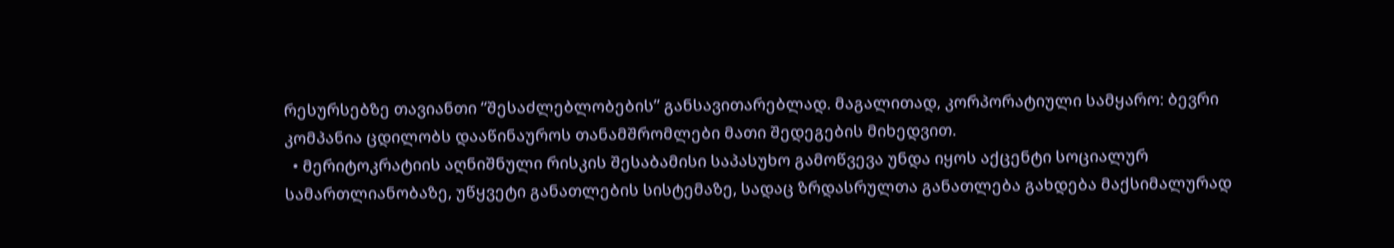რესურსებზე თავიანთი “შესაძლებლობების” განსავითარებლად. მაგალითად, კორპორატიული სამყარო: ბევრი კომპანია ცდილობს დააწინაუროს თანამშრომლები მათი შედეგების მიხედვით.
  • მერიტოკრატიის აღნიშნული რისკის შესაბამისი საპასუხო გამოწვევა უნდა იყოს აქცენტი სოციალურ სამართლიანობაზე, უწყვეტი განათლების სისტემაზე, სადაც ზრდასრულთა განათლება გახდება მაქსიმალურად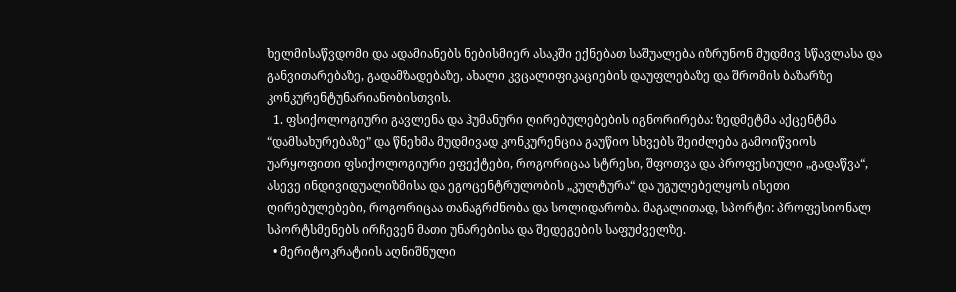ხელმისაწვდომი და ადამიანებს ნებისმიერ ასაკში ექნებათ საშუალება იზრუნონ მუდმივ სწავლასა და განვითარებაზე, გადამზადებაზე, ახალი კვცალიფიკაციების დაუფლებაზე და შრომის ბაზარზე კონკურენტუნარიანობისთვის.
  1. ფსიქოლოგიური გავლენა და ჰუმანური ღირებულებების იგნორირება: ზედმეტმა აქცენტმა “დამსახურებაზე” და წნეხმა მუდმივად კონკურენცია გაუწიო სხვებს შეიძლება გამოიწვიოს უარყოფითი ფსიქოლოგიური ეფექტები, როგორიცაა სტრესი, შფოთვა და პროფესიული „გადაწვა“, ასევე ინდივიდუალიზმისა და ეგოცენტრულობის „კულტურა“ და უგულებელყოს ისეთი ღირებულებები, როგორიცაა თანაგრძნობა და სოლიდარობა. მაგალითად, სპორტი: პროფესიონალ სპორტსმენებს ირჩევენ მათი უნარებისა და შედეგების საფუძველზე.
  • მერიტოკრატიის აღნიშნული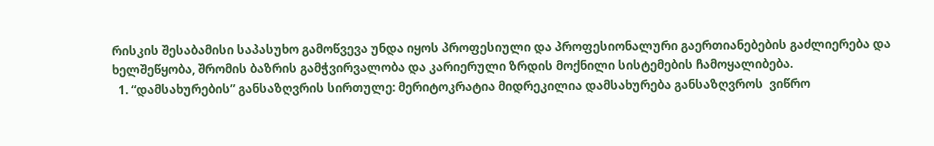რისკის შესაბამისი საპასუხო გამოწვევა უნდა იყოს პროფესიული და პროფესიონალური გაერთიანებების გაძლიერება და ხელშეწყობა, შრომის ბაზრის გამჭვირვალობა და კარიერული ზრდის მოქნილი სისტემების ჩამოყალიბება.
  1. “დამსახურების” განსაზღვრის სირთულე: მერიტოკრატია მიდრეკილია დამსახურება განსაზღვროს  ვიწრო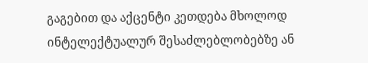გაგებით და აქცენტი კეთდება მხოლოდ ინტელექტუალურ შესაძლებლობებზე ან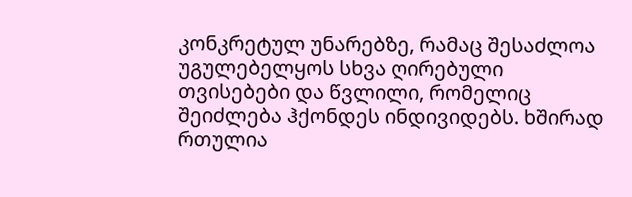კონკრეტულ უნარებზე, რამაც შესაძლოა უგულებელყოს სხვა ღირებული თვისებები და წვლილი, რომელიც შეიძლება ჰქონდეს ინდივიდებს. ხშირად რთულია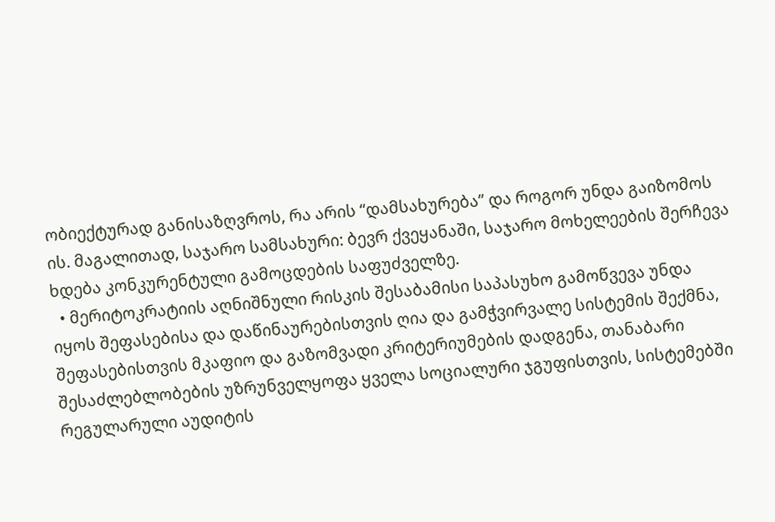ობიექტურად განისაზღვროს, რა არის “დამსახურება” და როგორ უნდა გაიზომოს ის. მაგალითად, საჯარო სამსახური: ბევრ ქვეყანაში, საჯარო მოხელეების შერჩევა ხდება კონკურენტული გამოცდების საფუძველზე.
  • მერიტოკრატიის აღნიშნული რისკის შესაბამისი საპასუხო გამოწვევა უნდა იყოს შეფასებისა და დაწინაურებისთვის ღია და გამჭვირვალე სისტემის შექმნა, შეფასებისთვის მკაფიო და გაზომვადი კრიტერიუმების დადგენა, თანაბარი შესაძლებლობების უზრუნველყოფა ყველა სოციალური ჯგუფისთვის, სისტემებში რეგულარული აუდიტის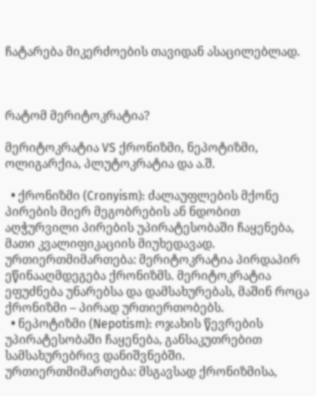ჩატარება მიკერძოების თავიდან ასაცილებლად.



რატომ მერიტოკრატია?

მერიტოკრატია VS ქრონიზმი, ნეპოტიზმი, ოლიგარქია, პლუტოკრატია და ა.შ.

  • ქრონიზმი (Cronyism): ძალაუფლების მქონე პირების მიერ მეგობრების ან ნდობით აღჭურვილი პირების უპირატესობაში ჩაყენება, მათი კვალიფიკაციის მიუხედავად. ურთიერთმიმართება: მერიტოკრატია პირდაპირ ეწინააღმდეგება ქრონიზმს. მერიტოკრატია ეფუძნება უნარებსა და დამსახურებას, მაშინ როცა ქრონიზმი – პირად ურთიერთობებს.
  • ნეპოტიზმი (Nepotism): ოჯახის წევრების უპირატესობაში ჩაყენება, განსაკუთრებით სამსახურებრივ დანიშვნებში. ურთიერთმიმართება: მსგავსად ქრონიზმისა,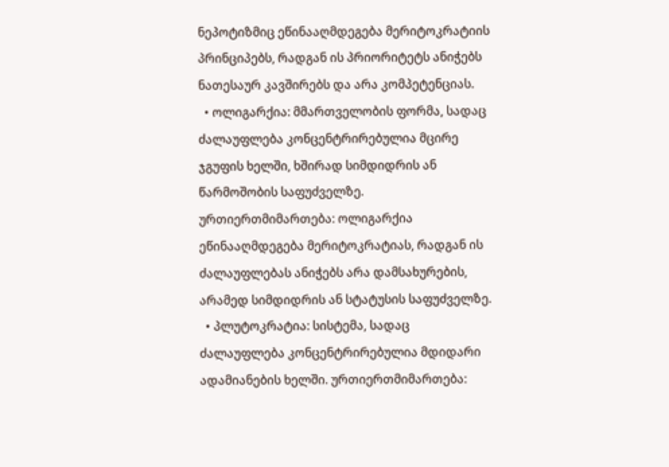ნეპოტიზმიც ეწინააღმდეგება მერიტოკრატიის პრინციპებს, რადგან ის პრიორიტეტს ანიჭებს ნათესაურ კავშირებს და არა კომპეტენციას.
  • ოლიგარქია: მმართველობის ფორმა, სადაც ძალაუფლება კონცენტრირებულია მცირე ჯგუფის ხელში, ხშირად სიმდიდრის ან წარმოშობის საფუძველზე. ურთიერთმიმართება: ოლიგარქია ეწინააღმდეგება მერიტოკრატიას, რადგან ის ძალაუფლებას ანიჭებს არა დამსახურების, არამედ სიმდიდრის ან სტატუსის საფუძველზე.
  • პლუტოკრატია: სისტემა, სადაც ძალაუფლება კონცენტრირებულია მდიდარი ადამიანების ხელში. ურთიერთმიმართება: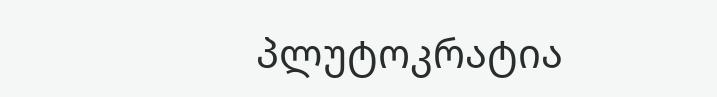პლუტოკრატია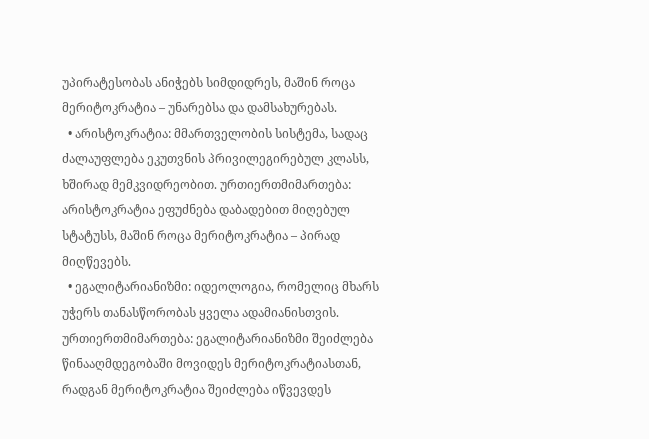უპირატესობას ანიჭებს სიმდიდრეს, მაშინ როცა მერიტოკრატია – უნარებსა და დამსახურებას.
  • არისტოკრატია: მმართველობის სისტემა, სადაც ძალაუფლება ეკუთვნის პრივილეგირებულ კლასს, ხშირად მემკვიდრეობით. ურთიერთმიმართება: არისტოკრატია ეფუძნება დაბადებით მიღებულ სტატუსს, მაშინ როცა მერიტოკრატია – პირად მიღწევებს.
  • ეგალიტარიანიზმი: იდეოლოგია, რომელიც მხარს უჭერს თანასწორობას ყველა ადამიანისთვის. ურთიერთმიმართება: ეგალიტარიანიზმი შეიძლება წინააღმდეგობაში მოვიდეს მერიტოკრატიასთან, რადგან მერიტოკრატია შეიძლება იწვევდეს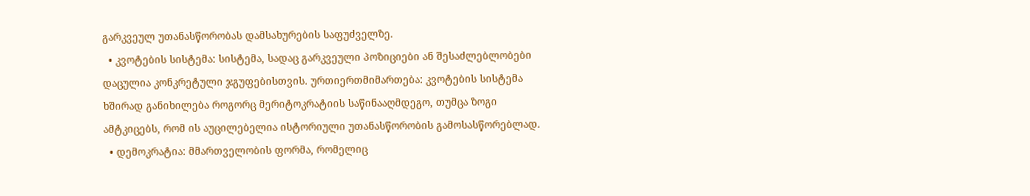გარკვეულ უთანასწორობას დამსახურების საფუძველზე.
  • კვოტების სისტემა: სისტემა, სადაც გარკვეული პოზიციები ან შესაძლებლობები დაცულია კონკრეტული ჯგუფებისთვის. ურთიერთმიმართება: კვოტების სისტემა ხშირად განიხილება როგორც მერიტოკრატიის საწინააღმდეგო, თუმცა ზოგი ამტკიცებს, რომ ის აუცილებელია ისტორიული უთანასწორობის გამოსასწორებლად.
  • დემოკრატია: მმართველობის ფორმა, რომელიც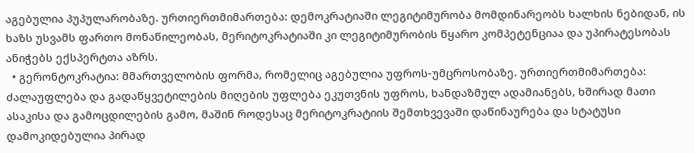აგებულია პუპულარობაზე. ურთიერთმიმართება: დემოკრატიაში ლეგიტიმურობა მომდინარეობს ხალხის ნებიდან, ის ხაზს უსვამს ფართო მონაწილეობას, მერიტოკრატიაში კი ლეგიტიმურობის წყარო კომპეტენციაა და უპირატესობას ანიჭებს ექსპერტთა აზრს.
  • გერონტოკრატია: მმართველობის ფორმა, რომელიც აგებულია უფროს-უმცროსობაზე. ურთიერთმიმართება: ძალაუფლება და გადაწყვეტილების მიღების უფლება ეკუთვნის უფროს, ხანდაზმულ ადამიანებს, ხშირად მათი ასაკისა და გამოცდილების გამო, მაშინ როდესაც მერიტოკრატიის შემთხვევაში დაწინაურება და სტატუსი დამოკიდებულია პირად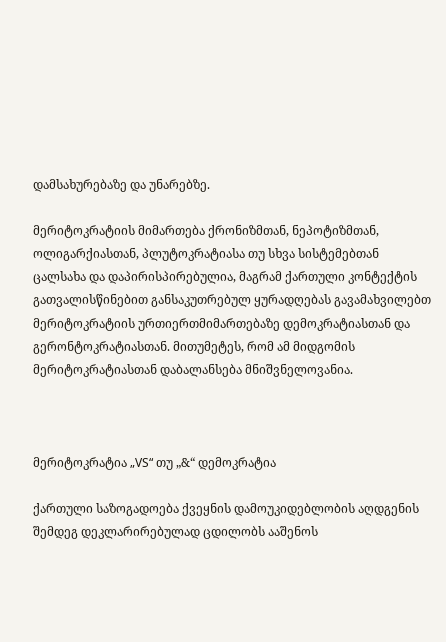დამსახურებაზე და უნარებზე.

მერიტოკრატიის მიმართება ქრონიზმთან, ნეპოტიზმთან, ოლიგარქიასთან, პლუტოკრატიასა თუ სხვა სისტემებთან ცალსახა და დაპირისპირებულია, მაგრამ ქართული კონტექტის გათვალისწინებით განსაკუთრებულ ყურადღებას გავამახვილებთ  მერიტოკრატიის ურთიერთმიმართებაზე დემოკრატიასთან და გერონტოკრატიასთან. მითუმეტეს, რომ ამ მიდგომის მერიტოკრატიასთან დაბალანსება მნიშვნელოვანია.



მერიტოკრატია „VS“ თუ „&“ დემოკრატია

ქართული საზოგადოება ქვეყნის დამოუკიდებლობის აღდგენის შემდეგ დეკლარირებულად ცდილობს ააშენოს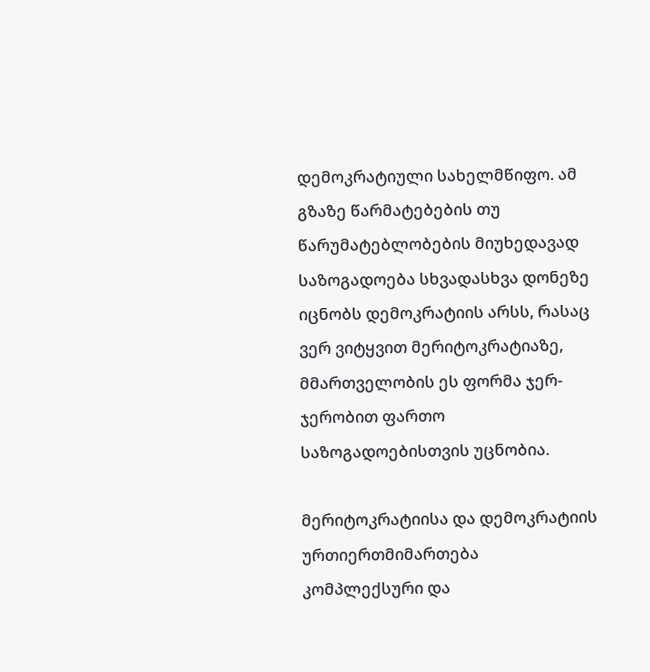დემოკრატიული სახელმწიფო. ამ გზაზე წარმატებების თუ წარუმატებლობების მიუხედავად საზოგადოება სხვადასხვა დონეზე იცნობს დემოკრატიის არსს, რასაც ვერ ვიტყვით მერიტოკრატიაზე, მმართველობის ეს ფორმა ჯერ-ჯერობით ფართო საზოგადოებისთვის უცნობია.

მერიტოკრატიისა და დემოკრატიის ურთიერთმიმართება კომპლექსური და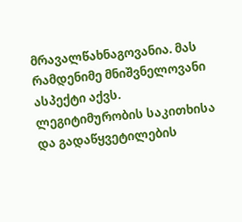მრავალწახნაგოვანია. მას რამდენიმე მნიშვნელოვანი ასპექტი აქვს. ლეგიტიმურობის საკითხისა და გადაწყვეტილების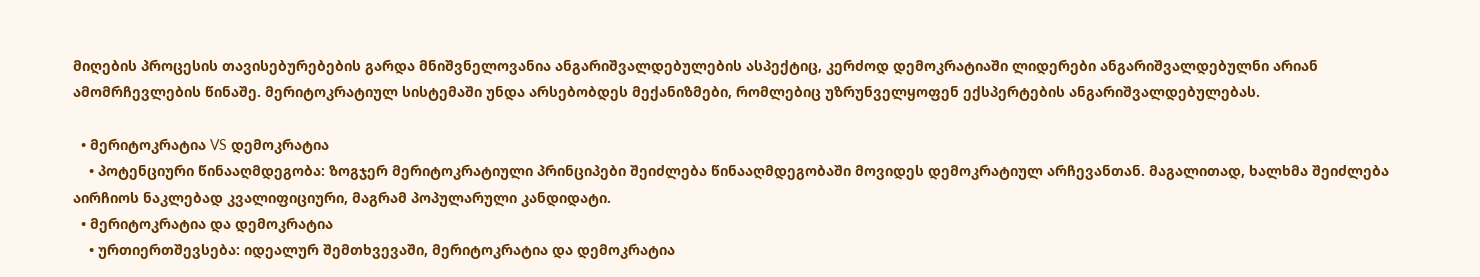მიღების პროცესის თავისებურებების გარდა მნიშვნელოვანია ანგარიშვალდებულების ასპექტიც, კერძოდ დემოკრატიაში ლიდერები ანგარიშვალდებულნი არიან ამომრჩევლების წინაშე. მერიტოკრატიულ სისტემაში უნდა არსებობდეს მექანიზმები, რომლებიც უზრუნველყოფენ ექსპერტების ანგარიშვალდებულებას.

  • მერიტოკრატია VS დემოკრატია
    • პოტენციური წინააღმდეგობა: ზოგჯერ მერიტოკრატიული პრინციპები შეიძლება წინააღმდეგობაში მოვიდეს დემოკრატიულ არჩევანთან. მაგალითად, ხალხმა შეიძლება აირჩიოს ნაკლებად კვალიფიციური, მაგრამ პოპულარული კანდიდატი.
  • მერიტოკრატია და დემოკრატია
    • ურთიერთშევსება: იდეალურ შემთხვევაში, მერიტოკრატია და დემოკრატია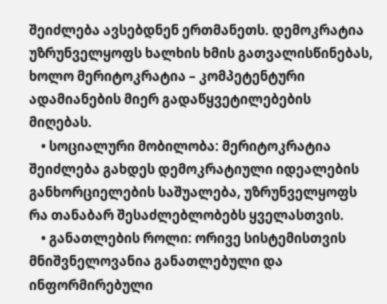შეიძლება ავსებდნენ ერთმანეთს. დემოკრატია უზრუნველყოფს ხალხის ხმის გათვალისწინებას, ხოლო მერიტოკრატია – კომპეტენტური ადამიანების მიერ გადაწყვეტილებების მიღებას.
    • სოციალური მობილობა: მერიტოკრატია შეიძლება გახდეს დემოკრატიული იდეალების განხორციელების საშუალება, უზრუნველყოფს რა თანაბარ შესაძლებლობებს ყველასთვის.
    • განათლების როლი: ორივე სისტემისთვის მნიშვნელოვანია განათლებული და ინფორმირებული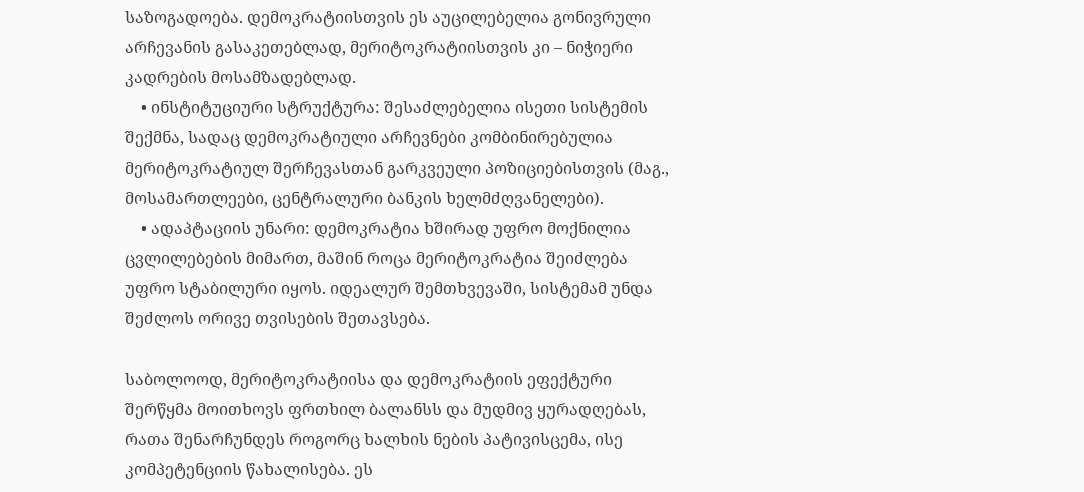საზოგადოება. დემოკრატიისთვის ეს აუცილებელია გონივრული არჩევანის გასაკეთებლად, მერიტოკრატიისთვის კი – ნიჭიერი კადრების მოსამზადებლად.
    • ინსტიტუციური სტრუქტურა: შესაძლებელია ისეთი სისტემის შექმნა, სადაც დემოკრატიული არჩევნები კომბინირებულია მერიტოკრატიულ შერჩევასთან გარკვეული პოზიციებისთვის (მაგ., მოსამართლეები, ცენტრალური ბანკის ხელმძღვანელები).
    • ადაპტაციის უნარი: დემოკრატია ხშირად უფრო მოქნილია ცვლილებების მიმართ, მაშინ როცა მერიტოკრატია შეიძლება უფრო სტაბილური იყოს. იდეალურ შემთხვევაში, სისტემამ უნდა შეძლოს ორივე თვისების შეთავსება.

საბოლოოდ, მერიტოკრატიისა და დემოკრატიის ეფექტური შერწყმა მოითხოვს ფრთხილ ბალანსს და მუდმივ ყურადღებას, რათა შენარჩუნდეს როგორც ხალხის ნების პატივისცემა, ისე კომპეტენციის წახალისება. ეს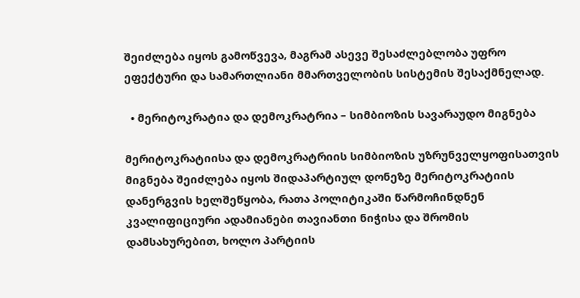შეიძლება იყოს გამოწვევა, მაგრამ ასევე შესაძლებლობა უფრო ეფექტური და სამართლიანი მმართველობის სისტემის შესაქმნელად.

  • მერიტოკრატია და დემოკრატრია – სიმბიოზის სავარაუდო მიგნება

მერიტოკრატიისა და დემოკრატრიის სიმბიოზის უზრუნველყოფისათვის მიგნება შეიძლება იყოს შიდაპარტიულ დონეზე მერიტოკრატიის დანერგვის ხელშეწყობა, რათა პოლიტიკაში წარმოჩინდნენ კვალიფიციური ადამიანები თავიანთი ნიჭისა და შრომის დამსახურებით, ხოლო პარტიის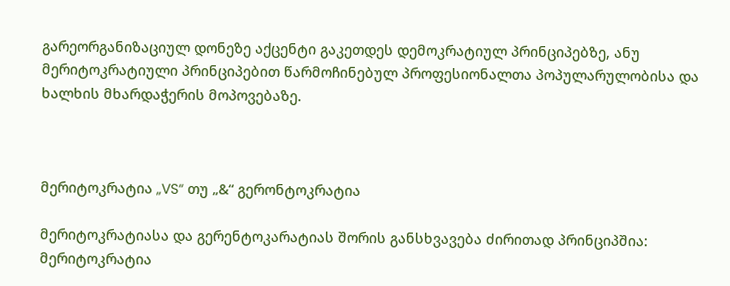გარეორგანიზაციულ დონეზე აქცენტი გაკეთდეს დემოკრატიულ პრინციპებზე, ანუ მერიტოკრატიული პრინციპებით წარმოჩინებულ პროფესიონალთა პოპულარულობისა და ხალხის მხარდაჭერის მოპოვებაზე.



მერიტოკრატია „VS“ თუ „&“ გერონტოკრატია

მერიტოკრატიასა და გერენტოკარატიას შორის განსხვავება ძირითად პრინციპშია: მერიტოკრატია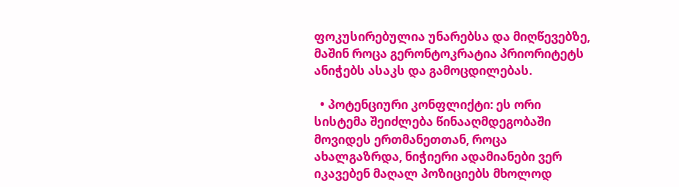ფოკუსირებულია უნარებსა და მიღწევებზე, მაშინ როცა გერონტოკრატია პრიორიტეტს ანიჭებს ასაკს და გამოცდილებას.

  • პოტენციური კონფლიქტი: ეს ორი სისტემა შეიძლება წინააღმდეგობაში მოვიდეს ერთმანეთთან, როცა ახალგაზრდა, ნიჭიერი ადამიანები ვერ იკავებენ მაღალ პოზიციებს მხოლოდ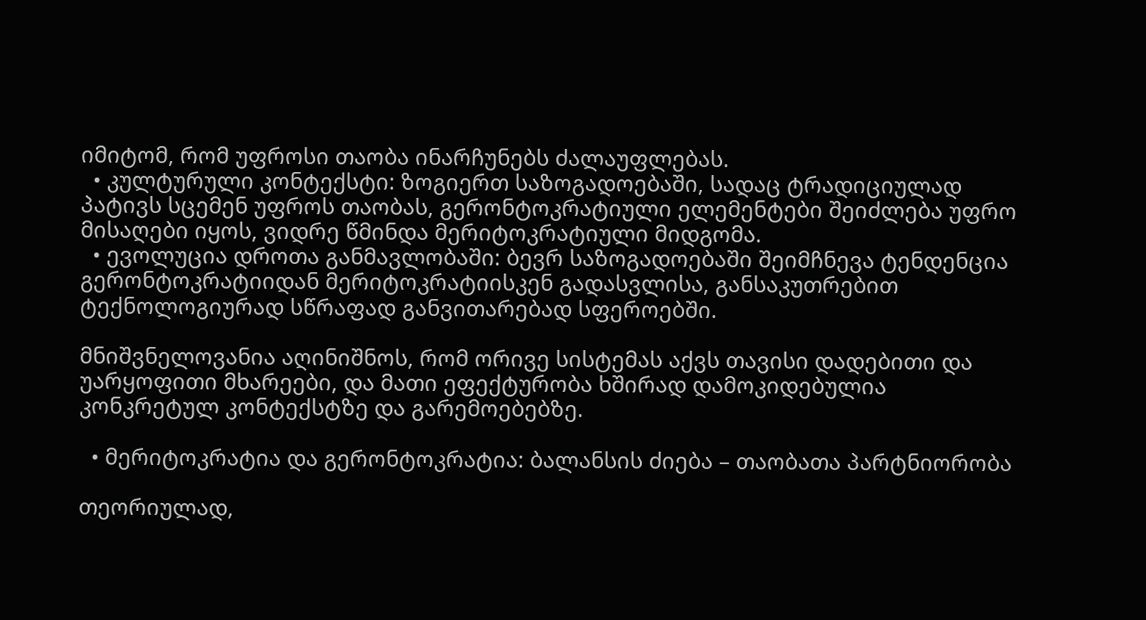იმიტომ, რომ უფროსი თაობა ინარჩუნებს ძალაუფლებას.
  • კულტურული კონტექსტი: ზოგიერთ საზოგადოებაში, სადაც ტრადიციულად პატივს სცემენ უფროს თაობას, გერონტოკრატიული ელემენტები შეიძლება უფრო მისაღები იყოს, ვიდრე წმინდა მერიტოკრატიული მიდგომა.
  • ევოლუცია დროთა განმავლობაში: ბევრ საზოგადოებაში შეიმჩნევა ტენდენცია გერონტოკრატიიდან მერიტოკრატიისკენ გადასვლისა, განსაკუთრებით ტექნოლოგიურად სწრაფად განვითარებად სფეროებში.

მნიშვნელოვანია აღინიშნოს, რომ ორივე სისტემას აქვს თავისი დადებითი და უარყოფითი მხარეები, და მათი ეფექტურობა ხშირად დამოკიდებულია კონკრეტულ კონტექსტზე და გარემოებებზე.

  • მერიტოკრატია და გერონტოკრატია: ბალანსის ძიება – თაობათა პარტნიორობა

თეორიულად,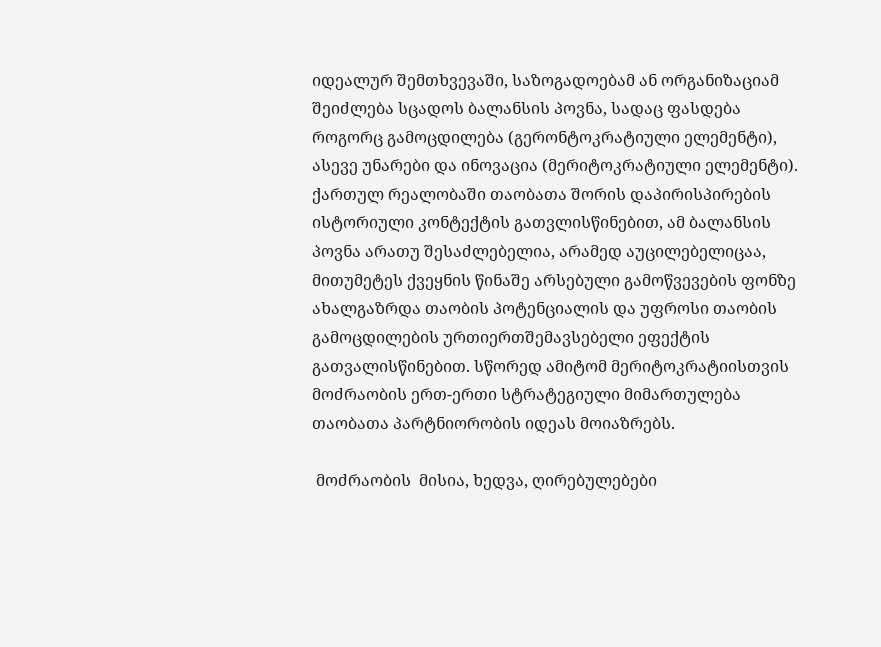იდეალურ შემთხვევაში, საზოგადოებამ ან ორგანიზაციამ შეიძლება სცადოს ბალანსის პოვნა, სადაც ფასდება როგორც გამოცდილება (გერონტოკრატიული ელემენტი), ასევე უნარები და ინოვაცია (მერიტოკრატიული ელემენტი). ქართულ რეალობაში თაობათა შორის დაპირისპირების ისტორიული კონტექტის გათვლისწინებით, ამ ბალანსის პოვნა არათუ შესაძლებელია, არამედ აუცილებელიცაა, მითუმეტეს ქვეყნის წინაშე არსებული გამოწვევების ფონზე ახალგაზრდა თაობის პოტენციალის და უფროსი თაობის გამოცდილების ურთიერთშემავსებელი ეფექტის გათვალისწინებით. სწორედ ამიტომ მერიტოკრატიისთვის მოძრაობის ერთ-ერთი სტრატეგიული მიმართულება თაობათა პარტნიორობის იდეას მოიაზრებს.

 მოძრაობის  მისია, ხედვა, ღირებულებები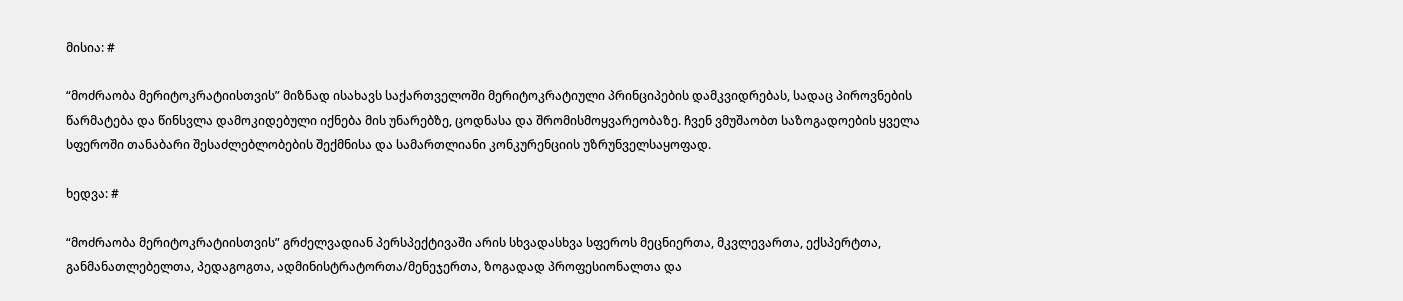მისია: #

“მოძრაობა მერიტოკრატიისთვის” მიზნად ისახავს საქართველოში მერიტოკრატიული პრინციპების დამკვიდრებას, სადაც პიროვნების წარმატება და წინსვლა დამოკიდებული იქნება მის უნარებზე, ცოდნასა და შრომისმოყვარეობაზე. ჩვენ ვმუშაობთ საზოგადოების ყველა სფეროში თანაბარი შესაძლებლობების შექმნისა და სამართლიანი კონკურენციის უზრუნველსაყოფად.

ხედვა: #

“მოძრაობა მერიტოკრატიისთვის” გრძელვადიან პერსპექტივაში არის სხვადასხვა სფეროს მეცნიერთა, მკვლევართა, ექსპერტთა, განმანათლებელთა, პედაგოგთა, ადმინისტრატორთა/მენეჯერთა, ზოგადად პროფესიონალთა და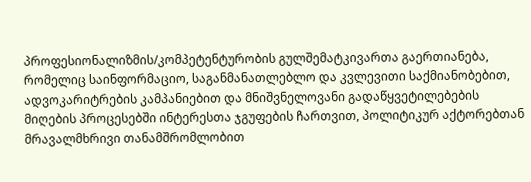პროფესიონალიზმის/კომპეტენტურობის გულშემატკივართა გაერთიანება, რომელიც საინფორმაციო, საგანმანათლებლო და კვლევითი საქმიანობებით, ადვოკარიტრების კამპანიებით და მნიშვნელოვანი გადაწყვეტილებების მიღების პროცესებში ინტერესთა ჯგუფების ჩართვით, პოლიტიკურ აქტორებთან მრავალმხრივი თანამშრომლობით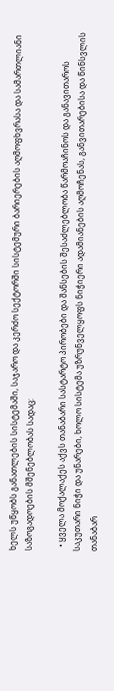ხელს უწყობს განათლების სისტემაში, საჯარო და კერძო სექტორში სისტემური ბარიერების აღმოფხვრასა და სამართლიანი საზოგადოების მშენებლობას სადაც:

  • ყველა მოქალაქეს აქვს თანაბარი სასტარტო პირობები და შანსების შესაძლებლობა წარმოაჩინოს და განავითაროს საკუთარი ნიჭი და უნარები, ხოლო სისტემა უზრუნველყოფს ნიჭიერი ადამიანების აღმოჩენას, განვითარებისა და წინსვლის თანაბარ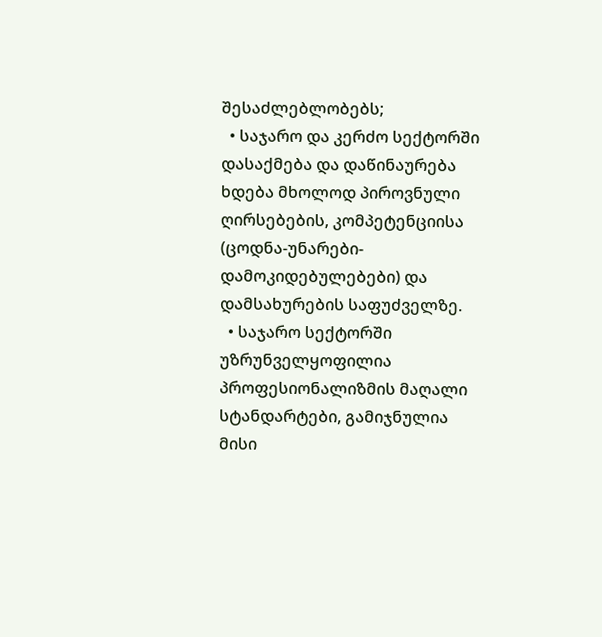შესაძლებლობებს;
  • საჯარო და კერძო სექტორში დასაქმება და დაწინაურება ხდება მხოლოდ პიროვნული ღირსებების, კომპეტენციისა (ცოდნა-უნარები-დამოკიდებულებები) და დამსახურების საფუძველზე.
  • საჯარო სექტორში უზრუნველყოფილია პროფესიონალიზმის მაღალი სტანდარტები, გამიჯნულია მისი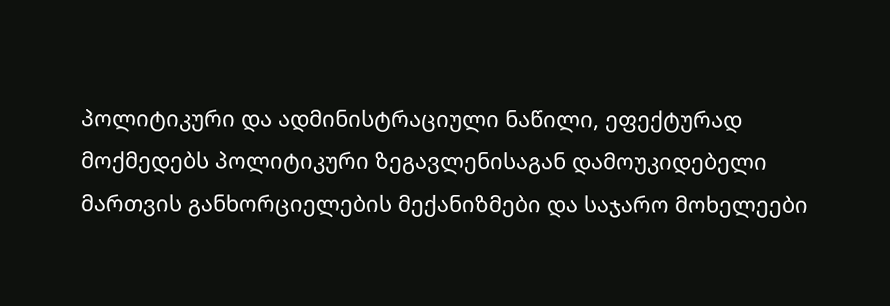პოლიტიკური და ადმინისტრაციული ნაწილი, ეფექტურად მოქმედებს პოლიტიკური ზეგავლენისაგან დამოუკიდებელი მართვის განხორციელების მექანიზმები და საჯარო მოხელეები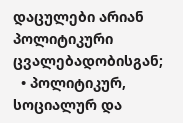დაცულები არიან პოლიტიკური ცვალებადობისგან;
  • პოლიტიკურ, სოციალურ და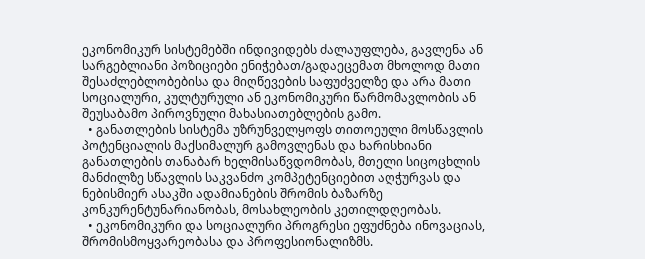ეკონომიკურ სისტემებში ინდივიდებს ძალაუფლება, გავლენა ან სარგებლიანი პოზიციები ენიჭებათ/გადაეცემათ მხოლოდ მათი შესაძლებლობებისა და მიღწევების საფუძველზე და არა მათი სოციალური, კულტურული ან ეკონომიკური წარმომავლობის ან შეუსაბამო პიროვნული მახასიათებლების გამო.
  • განათლების სისტემა უზრუნველყოფს თითოეული მოსწავლის პოტენციალის მაქსიმალურ გამოვლენას და ხარისხიანი განათლების თანაბარ ხელმისაწვდომობას, მთელი სიცოცხლის მანძილზე სწავლის საკვანძო კომპეტენციებით აღჭურვას და ნებისმიერ ასაკში ადამიანების შრომის ბაზარზე კონკურენტუნარიანობას, მოსახლეობის კეთილდღეობას.
  • ეკონომიკური და სოციალური პროგრესი ეფუძნება ინოვაციას, შრომისმოყვარეობასა და პროფესიონალიზმს.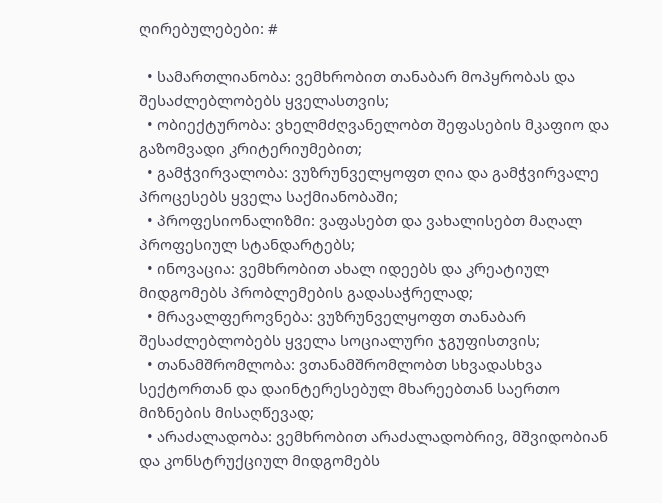ღირებულებები: #

  • სამართლიანობა: ვემხრობით თანაბარ მოპყრობას და შესაძლებლობებს ყველასთვის;
  • ობიექტურობა: ვხელმძღვანელობთ შეფასების მკაფიო და გაზომვადი კრიტერიუმებით;
  • გამჭვირვალობა: ვუზრუნველყოფთ ღია და გამჭვირვალე პროცესებს ყველა საქმიანობაში;
  • პროფესიონალიზმი: ვაფასებთ და ვახალისებთ მაღალ პროფესიულ სტანდარტებს;
  • ინოვაცია: ვემხრობით ახალ იდეებს და კრეატიულ მიდგომებს პრობლემების გადასაჭრელად;
  • მრავალფეროვნება: ვუზრუნველყოფთ თანაბარ შესაძლებლობებს ყველა სოციალური ჯგუფისთვის;
  • თანამშრომლობა: ვთანამშრომლობთ სხვადასხვა სექტორთან და დაინტერესებულ მხარეებთან საერთო მიზნების მისაღწევად;
  • არაძალადობა: ვემხრობით არაძალადობრივ, მშვიდობიან და კონსტრუქციულ მიდგომებს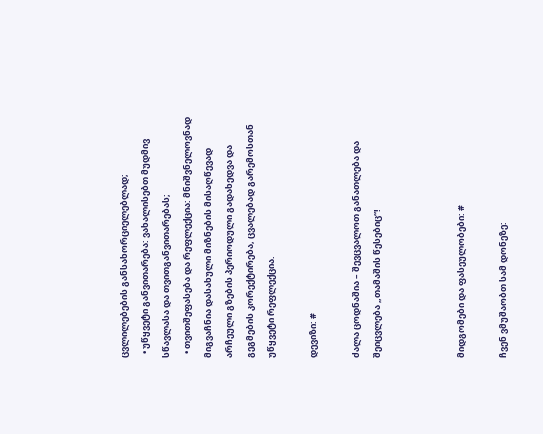ცვლილებების განსახორციელებლად;
  • უწყვეტი განვითარება: ვახალისებთ მუდმივ სწავლასა და თვითგანვითარებას;
  • თვითშეფასება და რეფლექცია: მნიშვნელოვნად მიგვაჩნია დასახული მიზნების მისაღწევად არჩეული გზების პერიოდული გადახედვა და გეგმების კორექტირება, ცვალებად გარემოსთან უწყვეტი რეფლექცია.

დევიზი: #

ძალა ცოდნაშია – შევცვალოთ განათლება და შეიცვლება „თამაშის წესებიც“!



მიდგომები და ფასეულობები: #

ჩვენ ვმუშაობთ სამ დონეზე: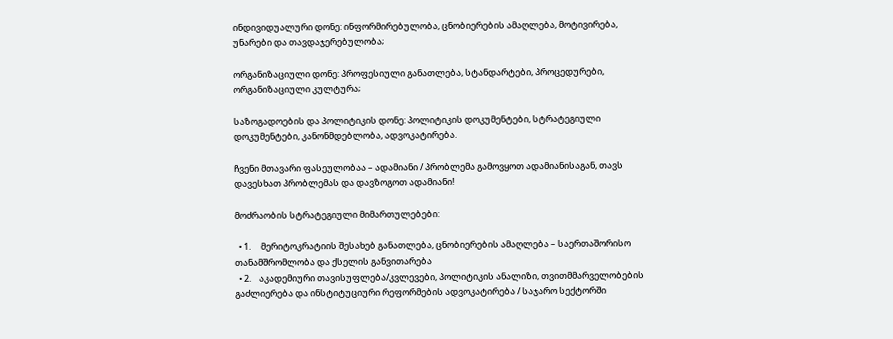ინდივიდუალური დონე: ინფორმირებულობა, ცნობიერების ამაღლება, მოტივირება, უნარები და თავდაჯერებულობა;

ორგანიზაციული დონე: პროფესიული განათლება, სტანდარტები, პროცედურები, ორგანიზაციული კულტურა;

საზოგადოების და პოლიტიკის დონე: პოლიტიკის დოკუმენტები, სტრატეგიული დოკუმენტები, კანონმდებლობა, ადვოკატირება.

ჩვენი მთავარი ფასეულობაა – ადამიანი / პრობლემა გამოვყოთ ადამიანისაგან, თავს დავესხათ პრობლემას და დავზოგოთ ადამიანი!

მოძრაობის სტრატეგიული მიმართულებები:

  • 1.     მერიტოკრატიის შესახებ განათლება, ცნობიერების ამაღლება – საერთაშორისო თანამშრომლობა და ქსელის განვითარება
  • 2.    აკადემიური თავისუფლება/კვლევები, პოლიტიკის ანალიზი, თვითმმარველობების  გაძლიერება და ინსტიტუციური რეფორმების ადვოკატირება / საჯარო სექტორში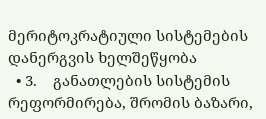მერიტოკრატიული სისტემების დანერგვის ხელშეწყობა
  • 3.    განათლების სისტემის რეფორმირება, შრომის ბაზარი,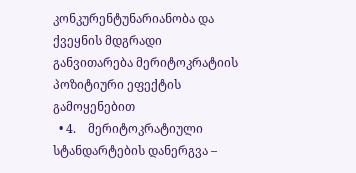კონკურენტუნარიანობა და ქვეყნის მდგრადი განვითარება მერიტოკრატიის პოზიტიური ეფექტის გამოყენებით
  • 4.    მერიტოკრატიული სტანდარტების დანერგვა –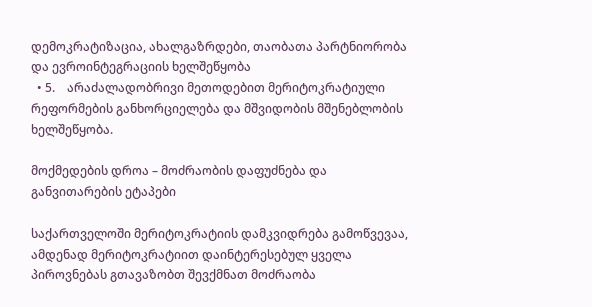დემოკრატიზაცია, ახალგაზრდები, თაობათა პარტნიორობა და ევროინტეგრაციის ხელშეწყობა
  • 5.    არაძალადობრივი მეთოდებით მერიტოკრატიული რეფორმების განხორციელება და მშვიდობის მშენებლობის ხელშეწყობა.

მოქმედების დროა – მოძრაობის დაფუძნება და განვითარების ეტაპები

საქართველოში მერიტოკრატიის დამკვიდრება გამოწვევაა, ამდენად მერიტოკრატიით დაინტერესებულ ყველა პიროვნებას გთავაზობთ შევქმნათ მოძრაობა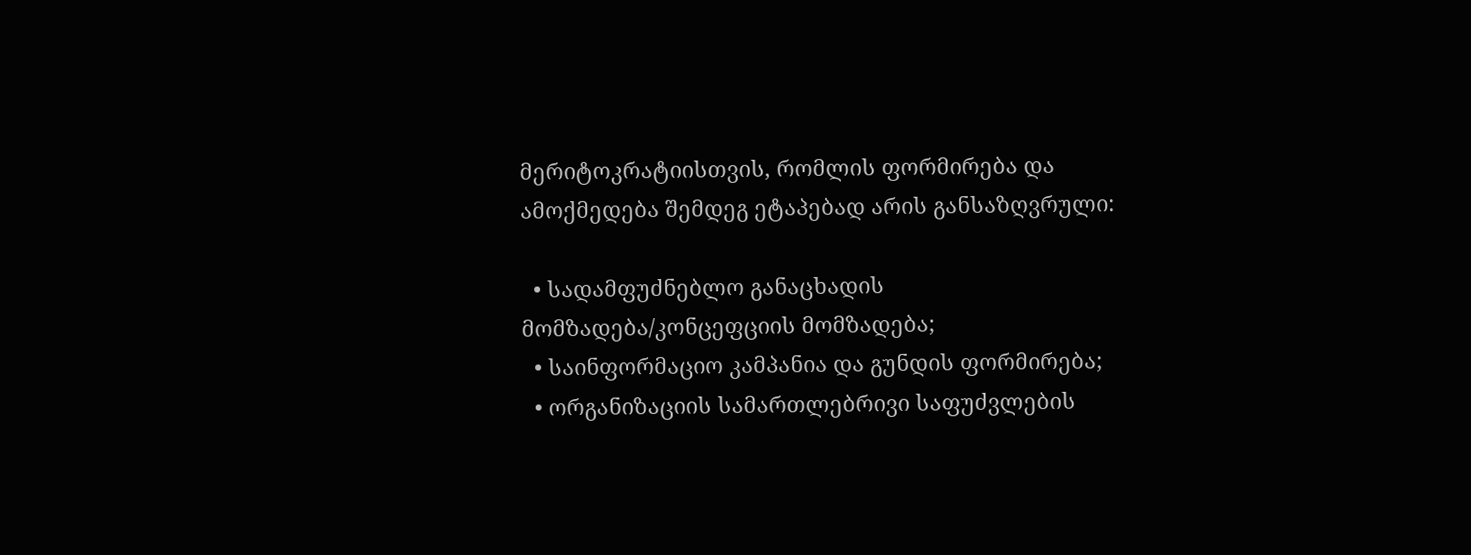მერიტოკრატიისთვის, რომლის ფორმირება და ამოქმედება შემდეგ ეტაპებად არის განსაზღვრული:

  • სადამფუძნებლო განაცხადის მომზადება/კონცეფციის მომზადება;
  • საინფორმაციო კამპანია და გუნდის ფორმირება;
  • ორგანიზაციის სამართლებრივი საფუძვლების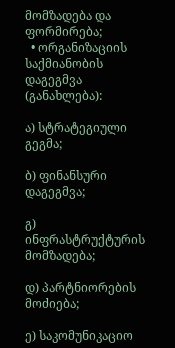მომზადება და ფორმირება;
  • ორგანიზაციის საქმიანობის დაგეგმვა (განახლება):

ა) სტრატეგიული გეგმა;

ბ) ფინანსური დაგეგმვა;

გ) ინფრასტრუქტურის მომზადება;

დ) პარტნიორების მოძიება;

ე) საკომუნიკაციო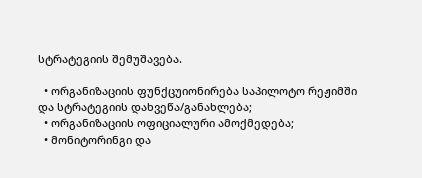სტრატეგიის შემუშავება.

  • ორგანიზაციის ფუნქცუიონირება საპილოტო რეჟიმში და სტრატეგიის დახვეწა/განახლება;
  • ორგანიზაციის ოფიციალური ამოქმედება;
  • მონიტორინგი და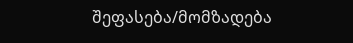შეფასება/მომზადება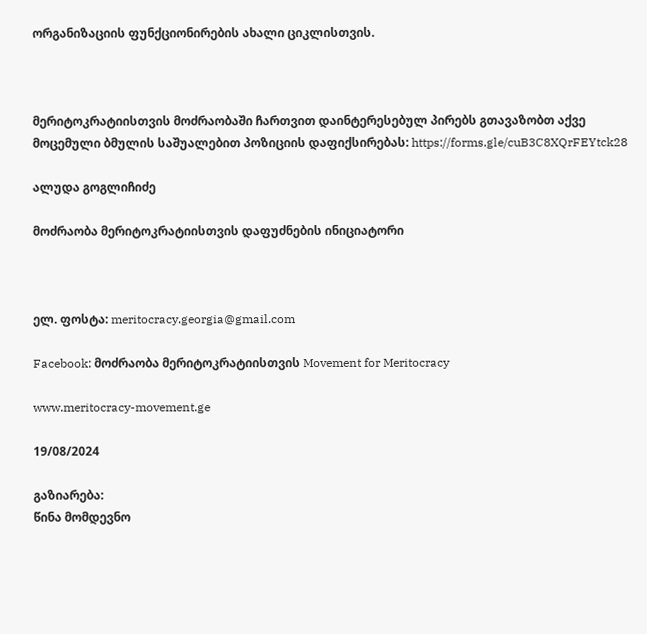ორგანიზაციის ფუნქციონირების ახალი ციკლისთვის.



მერიტოკრატიისთვის მოძრაობაში ჩართვით დაინტერესებულ პირებს გთავაზობთ აქვე მოცემული ბმულის საშუალებით პოზიციის დაფიქსირებას: https://forms.gle/cuB3C8XQrFEYtck28

ალუდა გოგლიჩიძე

მოძრაობა მერიტოკრატიისთვის დაფუძნების ინიციატორი



ელ. ფოსტა: meritocracy.georgia@gmail.com

Facebook: მოძრაობა მერიტოკრატიისთვის Movement for Meritocracy

www.meritocracy-movement.ge

19/08/2024

გაზიარება:
წინა მომდევნო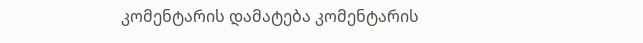კომენტარის დამატება კომენტარის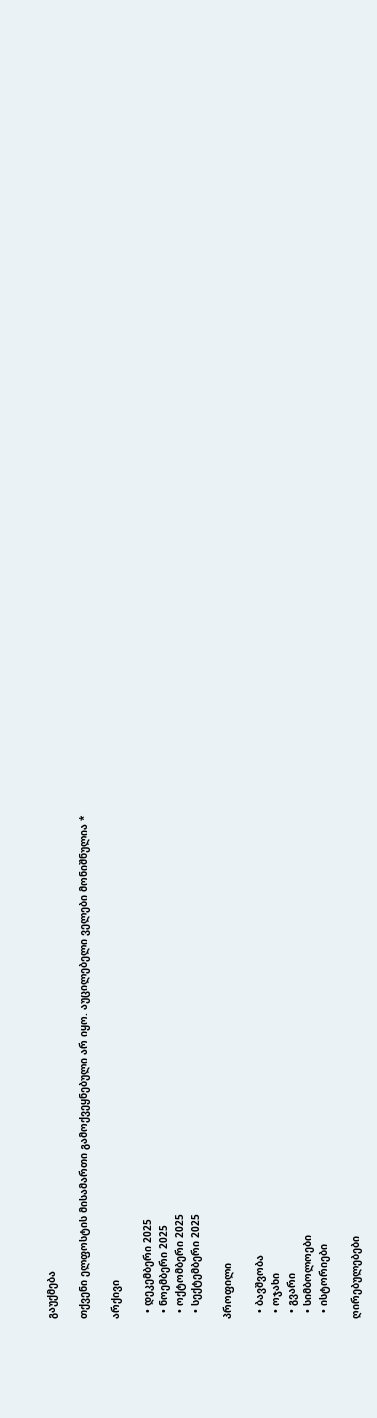გაუქმება

თქვენი ელფოსტის მისამართი გამოქვეყნებული არ იყო. აუცილებელი ველები მონიშნულია *

არქივი

  • დეკემბერი 2025
  • ნოემბერი 2025
  • ოქტომბერი 2025
  • სექტემბერი 2025

პროფილი

  • ბავშვობა
  • ოჯახი
  • გვარი
  • სიმბოლოები
  • ისტორიები

ღირებულებები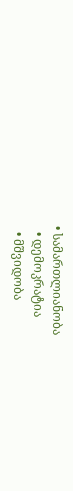• სამართლიანობა
  • დემოკრატია
  • მშვიდობა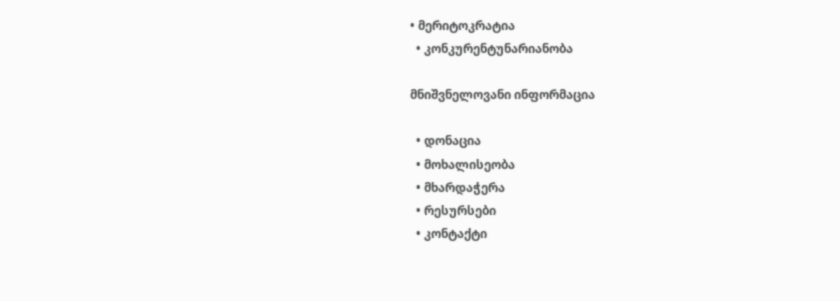• მერიტოკრატია
  • კონკურენტუნარიანობა

მნიშვნელოვანი ინფორმაცია

  • დონაცია
  • მოხალისეობა
  • მხარდაჭერა
  • რესურსები
  • კონტაქტი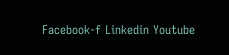Facebook-f Linkedin Youtube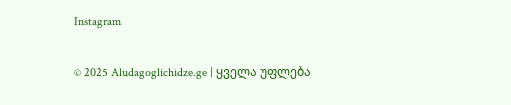Instagram

© 2025 Aludagoglichidze.ge | ყველა უფლება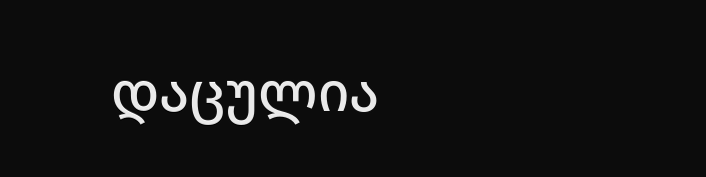დაცულია